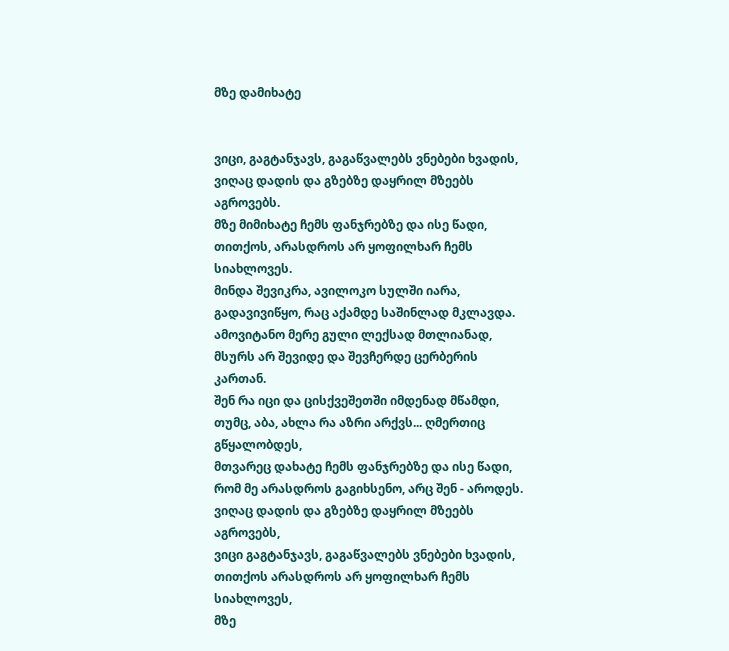მზე დამიხატე


ვიცი, გაგტანჯავს, გაგაწვალებს ვნებები ხვადის,
ვიღაც დადის და გზებზე დაყრილ მზეებს აგროვებს.
მზე მიმიხატე ჩემს ფანჯრებზე და ისე წადი,
თითქოს, არასდროს არ ყოფილხარ ჩემს სიახლოვეს.
მინდა შევიკრა, ავილოკო სულში იარა,
გადავივიწყო, რაც აქამდე საშინლად მკლავდა.
ამოვიტანო მერე გული ლექსად მთლიანად,
მსურს არ შევიდე და შევჩერდე ცერბერის კართან.
შენ რა იცი და ცისქვეშეთში იმდენად მწამდი,
თუმც, აბა, ახლა რა აზრი არქვს... ღმერთიც გწყალობდეს,
მთვარეც დახატე ჩემს ფანჯრებზე და ისე წადი,
რომ მე არასდროს გაგიხსენო, არც შენ - აროდეს.
ვიღაც დადის და გზებზე დაყრილ მზეებს აგროვებს,
ვიცი გაგტანჯავს, გაგაწვალებს ვნებები ხვადის,
თითქოს არასდროს არ ყოფილხარ ჩემს სიახლოვეს,
მზე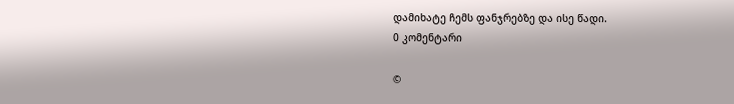დამიხატე ჩემს ფანჯრებზე და ისე წადი.
0 კომენტარი

©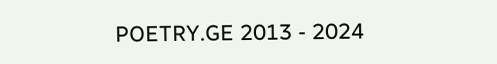POETRY.GE 2013 - 2024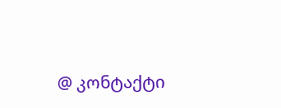@ კონტაქტი